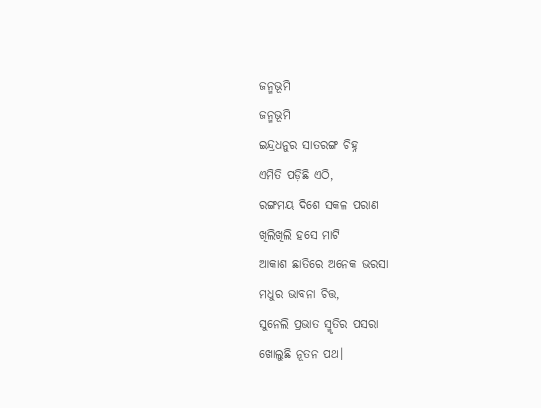ଜନ୍ମଭୂମି
ଜନ୍ମଭୂମି
ଇନ୍ଦ୍ରଧନୁର ସାତରଙ୍ଗ ଚିହ୍ନ
ଏମିତି ପଡ଼ିଛି ଏଠି,
ରଙ୍ଗମୟ ଦିଶେ ସକଳ ପରାଣ
ଖିଲିଖିଲି ହସେ ମାଟି
ଆକାଶ ଛାତିରେ ଅନେକ ଭରସା
ମଧୁର ଭାବନା ଚିତ୍ତ,
ସୁନେଲି ପ୍ରଭାତ ସ୍ମୃତିର ପସରା
ଖୋଲୁଛି ନୂତନ ପଥ।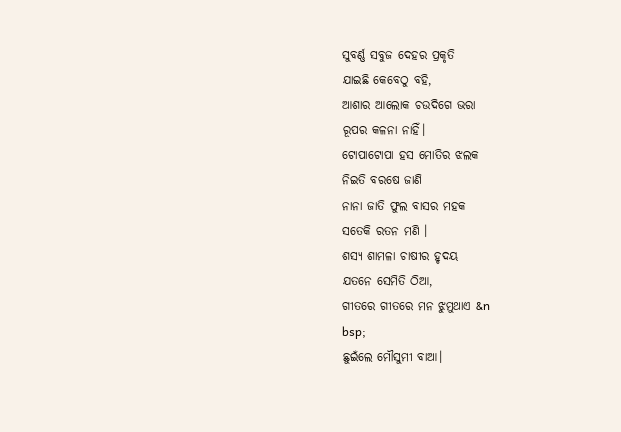ସୁବର୍ଣ୍ଣ ସବୁଜ ଦେହର ପ୍ରକୃତି
ଯାଇଛି କେବେଠୁ ବହି,
ଆଶାର ଆଲୋକ ଚଉଦିଗେ ଭରା
ରୂପର କଳନା ନାହିଁ।
ଟୋପାଟୋପା ହସ ମୋତିର ଝଲକ
ନିଇତି ବରଷେ ଜାଣି
ନାନା ଜାତି ଫୁଲ ବାସର ମହକ
ସତେକି ରତନ ମଣି ।
ଶସ୍ୟ ଶାମଳା ଚାଷୀର ହୃଦୟ
ଯତନେ ସେମିତି ଠିଆ,
ଗୀତରେ ଗୀତରେ ମନ ଝୁମୁଥାଏ &n
bsp;
ଛୁଇଁଲେ ମୌସୁମୀ ବାଆ।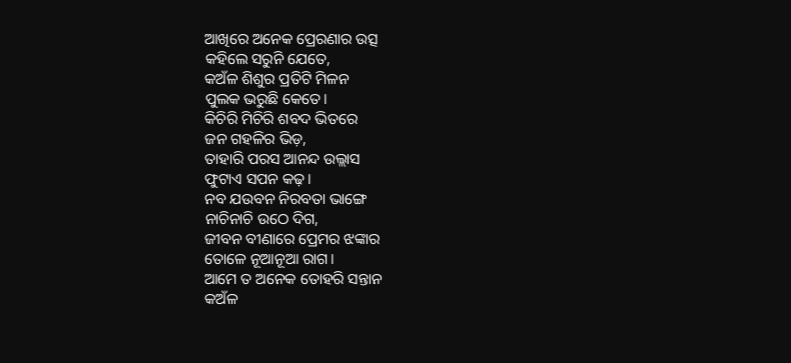ଆଖିରେ ଅନେକ ପ୍ରେରଣାର ଉତ୍ସ
କହିଲେ ସରୁନି ଯେତେ,
କଅଁଳ ଶିଶୁର ପ୍ରତିଟି ମିଳନ
ପୁଲକ ଭରୁଛି କେତେ।
କିଚିରି ମିଚିରି ଶବଦ ଭିତରେ
ଜନ ଗହଳିର ଭିଡ଼,
ତାହାରି ପରସ ଆନନ୍ଦ ଉଲ୍ଲାସ
ଫୁଟାଏ ସପନ କଢ଼।
ନବ ଯଉବନ ନିରବତା ଭାଙ୍ଗେ
ନାଚିନାଚି ଉଠେ ଦିଗ,
ଜୀବନ ବୀଣାରେ ପ୍ରେମର ଝଙ୍କାର
ତୋଳେ ନୂଆନୂଆ ରାଗ।
ଆମେ ତ ଅନେକ ତୋହରି ସନ୍ତାନ
କଅଁଳ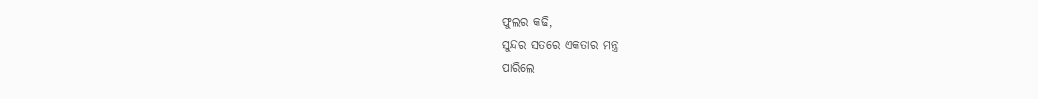ଫୁଲର କଢି,
ସୁନ୍ଦର ସତରେ ଏକତାର ମନ୍ତ୍ର
ପାରିଲେ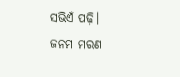ସଭିଏଁ ପଢ଼ି।
ଜନମ ମରଣ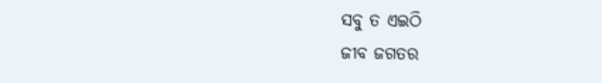ସବୁ ତ ଏଇଠି
ଜୀବ ଜଗତର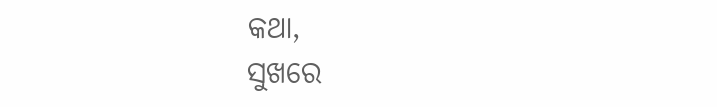କଥା,
ସୁଖରେ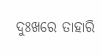ଦୁଃଖରେ ତାହାରି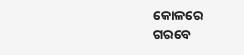କୋଳରେ
ଗରବେ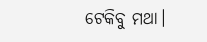ଟେକିବୁ ମଥା।